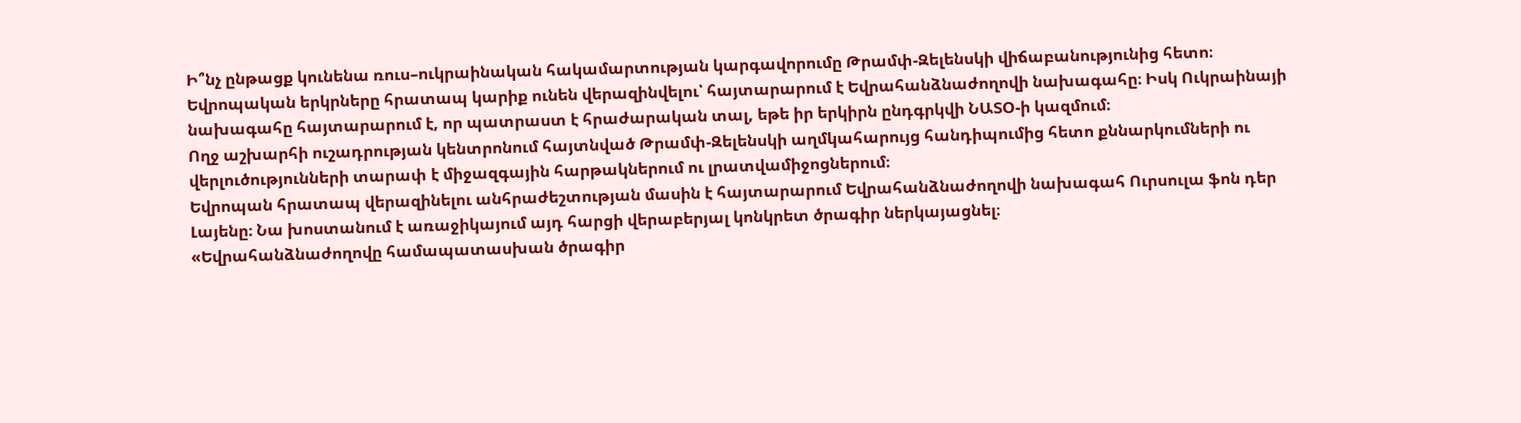Ի՞նչ ընթացք կունենա ռուս–ուկրաինական հակամարտության կարգավորումը Թրամփ-Զելենսկի վիճաբանությունից հետո։ Եվրոպական երկրները հրատապ կարիք ունեն վերազինվելու՝ հայտարարում է Եվրահանձնաժողովի նախագահը։ Իսկ Ուկրաինայի նախագահը հայտարարում է, որ պատրաստ է հրաժարական տալ, եթե իր երկիրն ընդգրկվի ՆԱՏՕ-ի կազմում։
Ողջ աշխարհի ուշադրության կենտրոնում հայտնված Թրամփ-Զելենսկի աղմկահարույց հանդիպումից հետո քննարկումների ու վերլուծությունների տարափ է միջազգային հարթակներում ու լրատվամիջոցներում։
Եվրոպան հրատապ վերազինելու անհրաժեշտության մասին է հայտարարում Եվրահանձնաժողովի նախագահ Ուրսուլա ֆոն դեր Լայենը։ Նա խոստանում է առաջիկայում այդ հարցի վերաբերյալ կոնկրետ ծրագիր ներկայացնել։
«Եվրահանձնաժողովը համապատասխան ծրագիր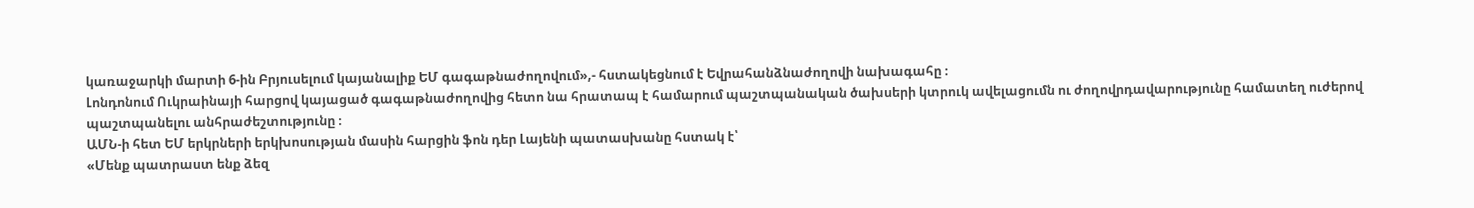կառաջարկի մարտի 6-ին Բրյուսելում կայանալիք ԵՄ գագաթնաժողովում»,- հստակեցնում է Եվրահանձնաժողովի նախագահը ։
Լոնդոնում Ուկրաինայի հարցով կայացած գագաթնաժողովից հետո նա հրատապ է համարում պաշտպանական ծախսերի կտրուկ ավելացումն ու ժողովրդավարությունը համատեղ ուժերով պաշտպանելու անհրաժեշտությունը ։
ԱՄՆ-ի հետ ԵՄ երկրների երկխոսության մասին հարցին ֆոն դեր Լայենի պատասխանը հստակ է՝
«Մենք պատրաստ ենք ձեզ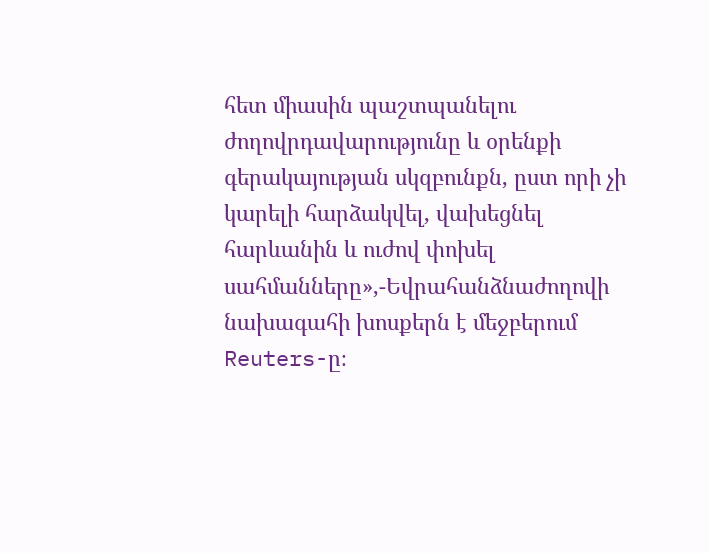հետ միասին պաշտպանելու ժողովրդավարությունը և օրենքի գերակայության սկզբունքն, ըստ որի չի կարելի հարձակվել, վախեցնել հարևանին և ուժով փոխել սահմանները»,-Եվրահանձնաժողովի նախագահի խոսքերն է մեջբերում Reuters-ը։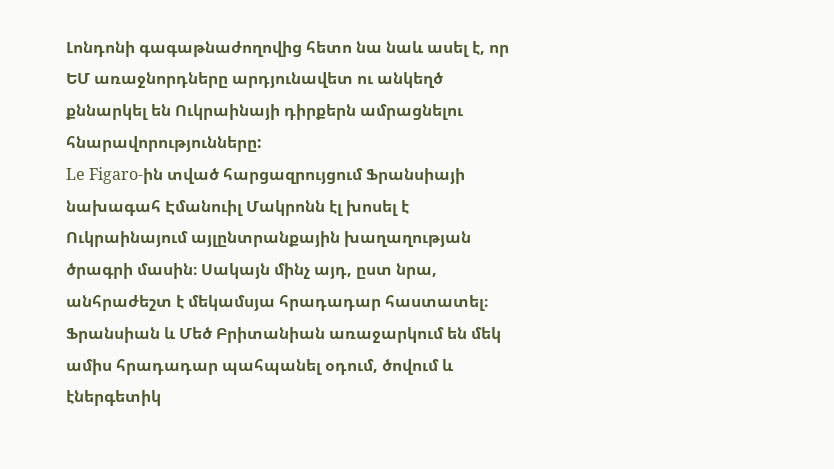Լոնդոնի գագաթնաժողովից հետո նա նաև ասել է, որ ԵՄ առաջնորդները արդյունավետ ու անկեղծ քննարկել են Ուկրաինայի դիրքերն ամրացնելու հնարավորությունները:
Le Figaro-ին տված հարցազրույցում Ֆրանսիայի նախագահ Էմանուիլ Մակրոնն էլ խոսել է Ուկրաինայում այլընտրանքային խաղաղության ծրագրի մասին։ Սակայն մինչ այդ, ըստ նրա, անհրաժեշտ է մեկամսյա հրադադար հաստատել։ Ֆրանսիան և Մեծ Բրիտանիան առաջարկում են մեկ ամիս հրադադար պահպանել օդում, ծովում և էներգետիկ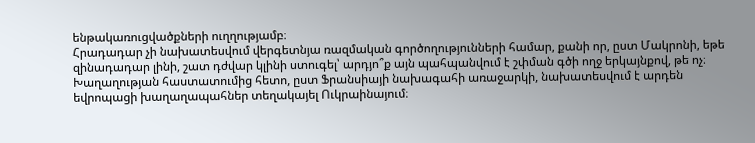ենթակառուցվածքների ուղղությամբ։
Հրադադար չի նախատեսվում վերգետնյա ռազմական գործողությունների համար, քանի որ, ըստ Մակրոնի, եթե զինադադար լինի, շատ դժվար կլինի ստուգել՝ արդյո՞ք այն պահպանվում է շփման գծի ողջ երկայնքով, թե ոչ։
Խաղաղության հաստատումից հետո, ըստ Ֆրանսիայի նախագահի առաջարկի, նախատեսվում է արդեն եվրոպացի խաղաղապահներ տեղակայել Ուկրաինայում։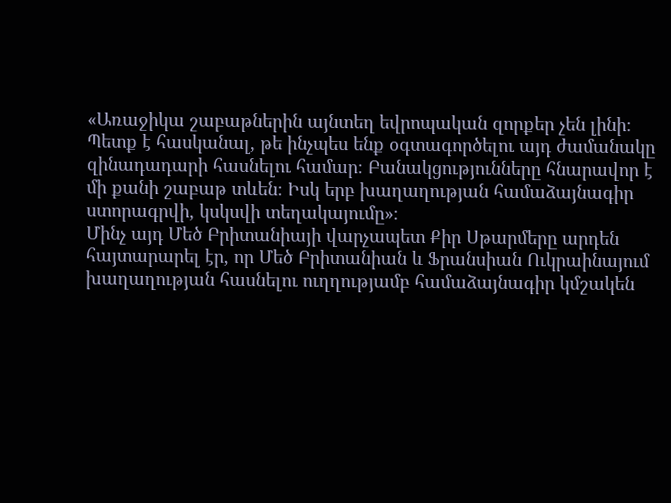«Առաջիկա շաբաթներին այնտեղ եվրոպական զորքեր չեն լինի։ Պետք է հասկանալ, թե ինչպես ենք օգտագործելու այդ ժամանակը զինադադարի հասնելու համար։ Բանակցությունները հնարավոր է մի քանի շաբաթ տևեն։ Իսկ երբ խաղաղության համաձայնագիր ստորագրվի, կսկսվի տեղակայումը»։
Մինչ այդ Մեծ Բրիտանիայի վարչապետ Քիր Սթարմերը արդեն հայտարարել էր, որ Մեծ Բրիտանիան և Ֆրանսիան Ուկրաինայում խաղաղության հասնելու ուղղությամբ համաձայնագիր կմշակեն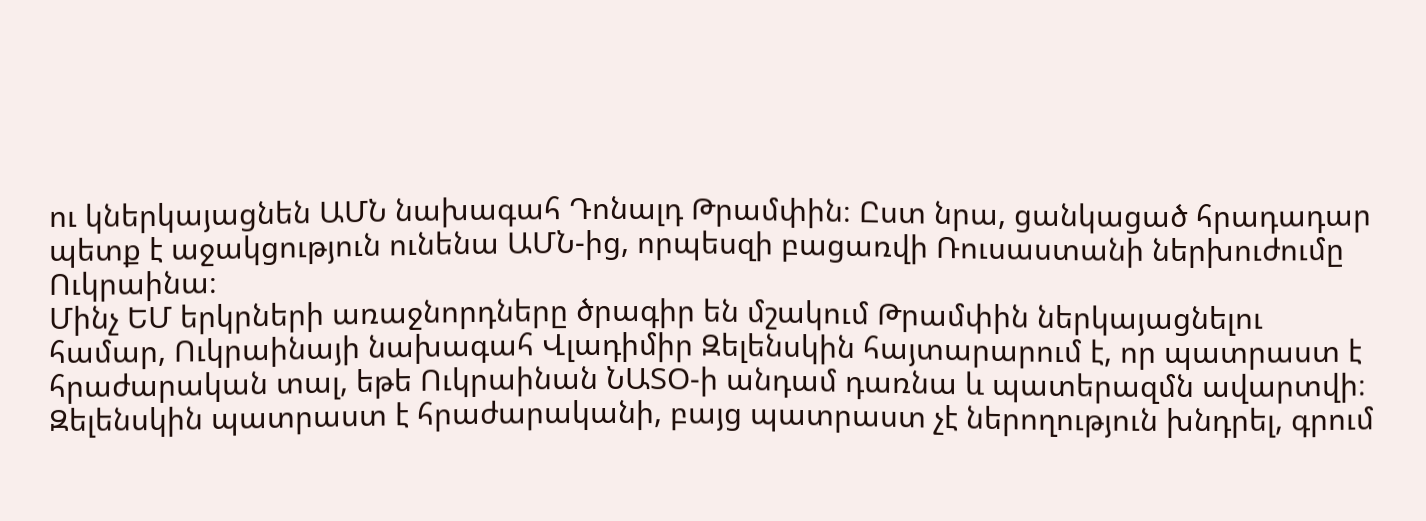ու կներկայացնեն ԱՄՆ նախագահ Դոնալդ Թրամփին։ Ըստ նրա, ցանկացած հրադադար պետք է աջակցություն ունենա ԱՄՆ-ից, որպեսզի բացառվի Ռուսաստանի ներխուժումը Ուկրաինա։
Մինչ ԵՄ երկրների առաջնորդները ծրագիր են մշակում Թրամփին ներկայացնելու համար, Ուկրաինայի նախագահ Վլադիմիր Զելենսկին հայտարարում է, որ պատրաստ է հրաժարական տալ, եթե Ուկրաինան ՆԱՏՕ-ի անդամ դառնա և պատերազմն ավարտվի։
Զելենսկին պատրաստ է հրաժարականի, բայց պատրաստ չէ ներողություն խնդրել, գրում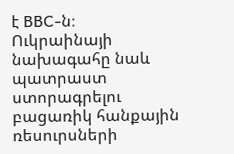է BBC-ն։
Ուկրաինայի նախագահը նաև պատրաստ ստորագրելու բացառիկ հանքային ռեսուրսների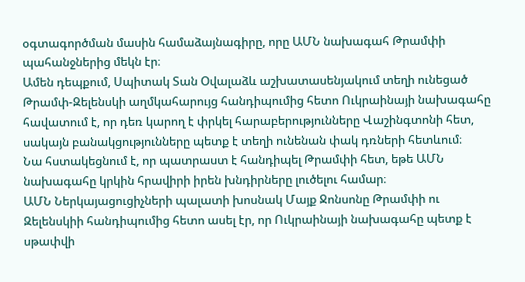օգտագործման մասին համաձայնագիրը, որը ԱՄՆ նախագահ Թրամփի պահանջներից մեկն էր։
Ամեն դեպքում, Սպիտակ Տան Օվալաձև աշխատասենյակում տեղի ունեցած Թրամփ-Զելենսկի աղմկահարույց հանդիպումից հետո Ուկրաինայի նախագահը հավատում է, որ դեռ կարող է փրկել հարաբերությունները Վաշինգտոնի հետ, սակայն բանակցությունները պետք է տեղի ունենան փակ դռների հետևում։
Նա հստակեցնում է, որ պատրաստ է հանդիպել Թրամփի հետ, եթե ԱՄՆ նախագահը կրկին հրավիրի իրեն խնդիրները լուծելու համար։
ԱՄՆ Ներկայացուցիչների պալատի խոսնակ Մայք Ջոնսոնը Թրամփի ու Զելենսկիի հանդիպումից հետո ասել էր, որ Ուկրաինայի նախագահը պետք է սթափվի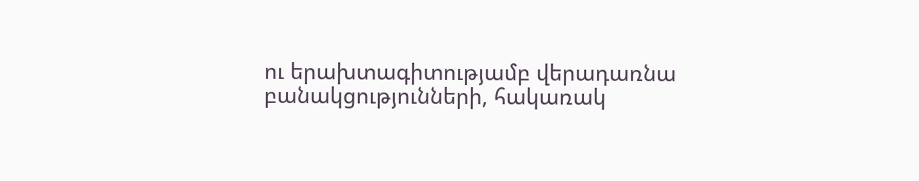ու երախտագիտությամբ վերադառնա բանակցությունների, հակառակ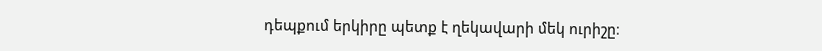դեպքում երկիրը պետք է ղեկավարի մեկ ուրիշը։